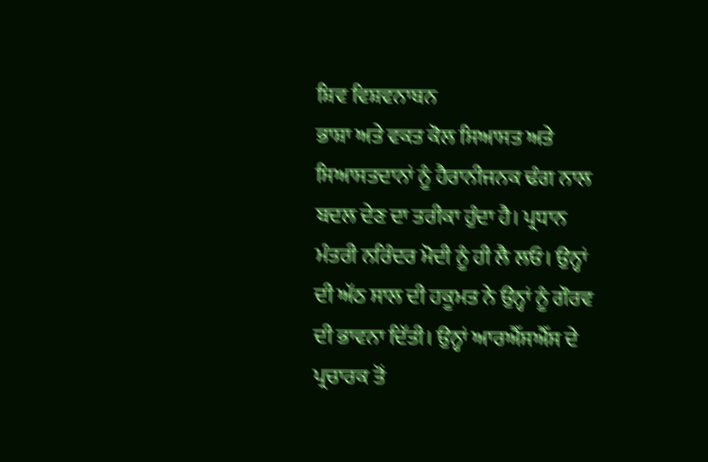ਸ਼ਿਵ ਵਿਸ਼ਵਨਾਥਨ
ਭਾਸ਼ਾ ਅਤੇ ਵਕਤ ਕੋਲ ਸਿਆਸਤ ਅਤੇ ਸਿਆਸਤਦਾਨਾਂ ਨੂੰ ਹੈਰਾਨੀਜਨਕ ਢੰਗ ਨਾਲ ਬਦਲ ਦੇਣ ਦਾ ਤਰੀਕਾ ਹੁੰਦਾ ਹੈ। ਪ੍ਰਧਾਨ ਮੰਤਰੀ ਨਰਿੰਦਰ ਮੋਦੀ ਨੂੰ ਹੀ ਲੈ ਲਓ। ਉਨ੍ਹਾਂ ਦੀ ਅੱਠ ਸਾਲ ਦੀ ਹਕੂਮਤ ਨੇ ਉਨ੍ਹਾਂ ਨੂੰ ਗੌਰਵ ਦੀ ਭਾਵਨਾ ਦਿੱਤੀ। ਉਨ੍ਹਾਂ ਆਰਐੱਸਐੱਸ ਦੇ ਪ੍ਰਚਾਰਕ ਤੋਂ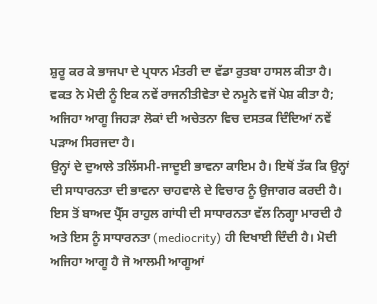ਸ਼ੁਰੂ ਕਰ ਕੇ ਭਾਜਪਾ ਦੇ ਪ੍ਰਧਾਨ ਮੰਤਰੀ ਦਾ ਵੱਡਾ ਰੁਤਬਾ ਹਾਸਲ ਕੀਤਾ ਹੈ। ਵਕਤ ਨੇ ਮੋਦੀ ਨੂੰ ਇਕ ਨਵੇਂ ਰਾਜਨੀਤੀਵੇਤਾ ਦੇ ਨਮੂਨੇ ਵਜੋਂ ਪੇਸ਼ ਕੀਤਾ ਹੈ; ਅਜਿਹਾ ਆਗੂ ਜਿਹੜਾ ਲੋਕਾਂ ਦੀ ਅਚੇਤਨਾ ਵਿਚ ਦਸਤਕ ਦਿੰਦਿਆਂ ਨਵੇਂ ਪੜਾਅ ਸਿਰਜਦਾ ਹੈ।
ਉਨ੍ਹਾਂ ਦੇ ਦੁਆਲੇ ਤਲਿੱਸਮੀ-ਜਾਦੂਈ ਭਾਵਨਾ ਕਾਇਮ ਹੈ। ਇਥੋਂ ਤੱਕ ਕਿ ਉਨ੍ਹਾਂ ਦੀ ਸਾਧਾਰਨਤਾ ਦੀ ਭਾਵਨਾ ਚਾਹਵਾਲੇ ਦੇ ਵਿਚਾਰ ਨੂੰ ਉਜਾਗਰ ਕਰਦੀ ਹੈ। ਇਸ ਤੋਂ ਬਾਅਦ ਪ੍ਰੈੱਸ ਰਾਹੁਲ ਗਾਂਧੀ ਦੀ ਸਾਧਾਰਨਤਾ ਵੱਲ ਨਿਗ੍ਹਾ ਮਾਰਦੀ ਹੈ ਅਤੇ ਇਸ ਨੂੰ ਸਾਧਾਰਨਤਾ (mediocrity) ਹੀ ਦਿਖਾਈ ਦਿੰਦੀ ਹੈ। ਮੋਦੀ ਅਜਿਹਾ ਆਗੂ ਹੈ ਜੋ ਆਲਮੀ ਆਗੂਆਂ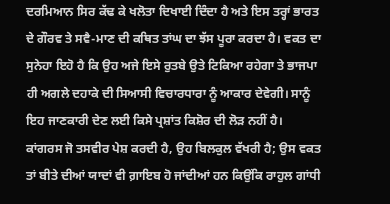ਦਰਮਿਆਨ ਸਿਰ ਕੱਢ ਕੇ ਖਲੋਤਾ ਦਿਖਾਈ ਦਿੰਦਾ ਹੈ ਅਤੇ ਇਸ ਤਰ੍ਹਾਂ ਭਾਰਤ ਦੇ ਗੌਰਵ ਤੇ ਸਵੈ-ਮਾਣ ਦੀ ਕਥਿਤ ਤਾਂਘ ਦਾ ਝੱਸ ਪੂਰਾ ਕਰਦਾ ਹੈ। ਵਕਤ ਦਾ ਸੁਨੇਹਾ ਇਹੋ ਹੈ ਕਿ ਉਹ ਅਜੇ ਇਸੇ ਰੁਤਬੇ ਉਤੇ ਟਿਕਿਆ ਰਹੇਗਾ ਤੇ ਭਾਜਪਾ ਹੀ ਅਗਲੇ ਦਹਾਕੇ ਦੀ ਸਿਆਸੀ ਵਿਚਾਰਧਾਰਾ ਨੂੰ ਆਕਾਰ ਦੇਵੇਗੀ। ਸਾਨੂੰ ਇਹ ਜਾਣਕਾਰੀ ਦੇਣ ਲਈ ਕਿਸੇ ਪ੍ਰਸ਼ਾਂਤ ਕਿਸ਼ੋਰ ਦੀ ਲੋੜ ਨਹੀਂ ਹੈ।
ਕਾਂਗਰਸ ਜੋ ਤਸਵੀਰ ਪੇਸ਼ ਕਰਦੀ ਹੈ, ਉਹ ਬਿਲਕੁਲ ਵੱਖਰੀ ਹੈ; ਉਸ ਵਕਤ ਤਾਂ ਬੀਤੇ ਦੀਆਂ ਯਾਦਾਂ ਵੀ ਗ਼ਾਇਬ ਹੋ ਜਾਂਦੀਆਂ ਹਨ ਕਿਉਂਕਿ ਰਾਹੁਲ ਗਾਂਧੀ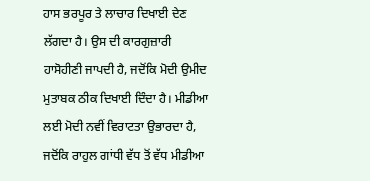ਹਾਸ ਭਰਪੂਰ ਤੇ ਲਾਚਾਰ ਦਿਖਾਈ ਦੇਣ ਲੱਗਦਾ ਹੈ। ਉਸ ਦੀ ਕਾਰਗੁਜ਼ਾਰੀ ਹਾਸੋਹੀਣੀ ਜਾਪਦੀ ਹੈ, ਜਦੋਂਕਿ ਮੋਦੀ ਉਮੀਦ ਮੁਤਾਬਕ ਠੀਕ ਦਿਖਾਈ ਦਿੰਦਾ ਹੈ। ਮੀਡੀਆ ਲਈ ਮੋਦੀ ਨਵੀਂ ਵਿਰਾਟਤਾ ਉਭਾਰਦਾ ਹੈ, ਜਦੋਂਕਿ ਰਾਹੁਲ ਗਾਂਧੀ ਵੱਧ ਤੋਂ ਵੱਧ ਮੀਡੀਆ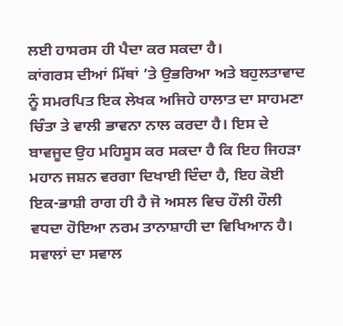ਲਈ ਹਾਸਰਸ ਹੀ ਪੈਦਾ ਕਰ ਸਕਦਾ ਹੈ।
ਕਾਂਗਰਸ ਦੀਆਂ ਮਿੱਥਾਂ ’ਤੇ ਉਭਰਿਆ ਅਤੇ ਬਹੁਲਤਾਵਾਦ ਨੂੰ ਸਮਰਪਿਤ ਇਕ ਲੇਖਕ ਅਜਿਹੇ ਹਾਲਾਤ ਦਾ ਸਾਹਮਣਾ ਚਿੰਤਾ ਤੇ ਵਾਲੀ ਭਾਵਨਾ ਨਾਲ ਕਰਦਾ ਹੈ। ਇਸ ਦੇ ਬਾਵਜੂਦ ਉਹ ਮਹਿਸੂਸ ਕਰ ਸਕਦਾ ਹੈ ਕਿ ਇਹ ਜਿਹੜਾ ਮਹਾਨ ਜਸ਼ਨ ਵਰਗਾ ਦਿਖਾਈ ਦਿੰਦਾ ਹੈ, ਇਹ ਕੋਈ ਇਕ-ਭਾਸ਼ੀ ਰਾਗ ਹੀ ਹੈ ਜੋ ਅਸਲ ਵਿਚ ਹੌਲੀ ਹੌਲੀ ਵਧਦਾ ਹੋਇਆ ਨਰਮ ਤਾਨਾਸ਼ਾਹੀ ਦਾ ਵਿਖਿਆਨ ਹੈ। ਸਵਾਲਾਂ ਦਾ ਸਵਾਲ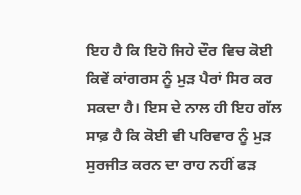ਇਹ ਹੈ ਕਿ ਇਹੋ ਜਿਹੇ ਦੌਰ ਵਿਚ ਕੋਈ ਕਿਵੇਂ ਕਾਂਗਰਸ ਨੂੰ ਮੁੜ ਪੈਰਾਂ ਸਿਰ ਕਰ ਸਕਦਾ ਹੈ। ਇਸ ਦੇ ਨਾਲ ਹੀ ਇਹ ਗੱਲ ਸਾਫ਼ ਹੈ ਕਿ ਕੋਈ ਵੀ ਪਰਿਵਾਰ ਨੂੰ ਮੁੜ ਸੁਰਜੀਤ ਕਰਨ ਦਾ ਰਾਹ ਨਹੀਂ ਫੜ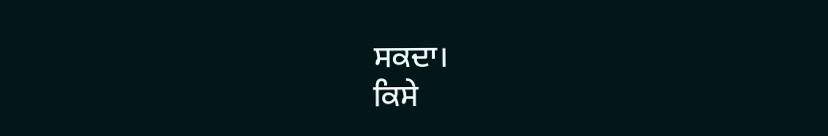ਸਕਦਾ।
ਕਿਸੇ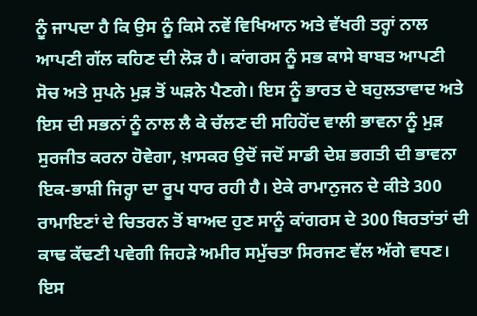ਨੂੰ ਜਾਪਦਾ ਹੈ ਕਿ ਉਸ ਨੂੰ ਕਿਸੇ ਨਵੇਂ ਵਿਖਿਆਨ ਅਤੇ ਵੱਖਰੀ ਤਰ੍ਹਾਂ ਨਾਲ ਆਪਣੀ ਗੱਲ ਕਹਿਣ ਦੀ ਲੋੜ ਹੈ। ਕਾਂਗਰਸ ਨੂੰ ਸਭ ਕਾਸੇ ਬਾਬਤ ਆਪਣੀ ਸੋਚ ਅਤੇ ਸੁਪਨੇ ਮੁੜ ਤੋਂ ਘੜਨੇ ਪੈਣਗੇ। ਇਸ ਨੂੰ ਭਾਰਤ ਦੇ ਬਹੁਲਤਾਵਾਦ ਅਤੇ ਇਸ ਦੀ ਸਭਨਾਂ ਨੂੰ ਨਾਲ ਲੈ ਕੇ ਚੱਲਣ ਦੀ ਸਹਿਹੋਂਦ ਵਾਲੀ ਭਾਵਨਾ ਨੂੰ ਮੁੜ ਸੁਰਜੀਤ ਕਰਨਾ ਹੋਵੇਗਾ, ਖ਼ਾਸਕਰ ਉਦੋਂ ਜਦੋਂ ਸਾਡੀ ਦੇਸ਼ ਭਗਤੀ ਦੀ ਭਾਵਨਾ ਇਕ-ਭਾਸ਼ੀ ਜਿਰ੍ਹਾ ਦਾ ਰੂਪ ਧਾਰ ਰਹੀ ਹੈ। ਏਕੇ ਰਾਮਾਨੁਜਨ ਦੇ ਕੀਤੇ 300 ਰਾਮਾਇਣਾਂ ਦੇ ਚਿਤਰਨ ਤੋਂ ਬਾਅਦ ਹੁਣ ਸਾਨੂੰ ਕਾਂਗਰਸ ਦੇ 300 ਬਿਰਤਾਂਤਾਂ ਦੀ ਕਾਢ ਕੱਢਣੀ ਪਵੇਗੀ ਜਿਹੜੇ ਅਮੀਰ ਸਮੁੱਚਤਾ ਸਿਰਜਣ ਵੱਲ ਅੱਗੇ ਵਧਣ।
ਇਸ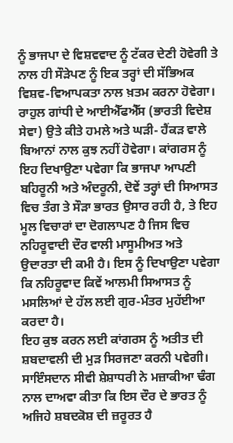ਨੂੰ ਭਾਜਪਾ ਦੇ ਵਿਸ਼ਵਵਾਦ ਨੂੰ ਟੱਕਰ ਦੇਣੀ ਹੋਵੇਗੀ ਤੇ ਨਾਲ ਹੀ ਸੌੜੇਪਣ ਨੂੰ ਇਕ ਤਰ੍ਹਾਂ ਦੀ ਸੱਭਿਅਕ ਵਿਸ਼ਵ-ਵਿਆਪਕਤਾ ਨਾਲ ਖ਼ਤਮ ਕਰਨਾ ਹੋਵੇਗਾ। ਰਾਹੁਲ ਗਾਂਧੀ ਦੇ ਆਈਐੱਫਐੱਸ (ਭਾਰਤੀ ਵਿਦੇਸ਼ ਸੇਵਾ) ਉਤੇ ਕੀਤੇ ਹਮਲੇ ਅਤੇ ਘੜੀ- ਹੈਂਕੜ ਵਾਲੇ ਬਿਆਨਾਂ ਨਾਲ ਕੁਝ ਨਹੀਂ ਹੋਵੇਗਾ। ਕਾਂਗਰਸ ਨੂੰ ਇਹ ਦਿਖਾਉਣਾ ਪਵੇਗਾ ਕਿ ਭਾਜਪਾ ਆਪਣੀ ਬਹਿਰੂਨੀ ਅਤੇ ਅੰਦਰੂਨੀ, ਦੋਵੇਂ ਤਰ੍ਹਾਂ ਦੀ ਸਿਆਸਤ ਵਿਚ ਤੰਗ ਤੇ ਸੌੜਾ ਭਾਰਤ ਉਸਾਰ ਰਹੀ ਹੈ, ਤੇ ਇਹ ਮੂਲ ਵਿਚਾਰਾਂ ਦਾ ਦੋਗਲਾਪਣ ਹੈ ਜਿਸ ਵਿਚ ਨਹਿਰੂਵਾਦੀ ਦੌਰ ਵਾਲੀ ਮਾਸੂਮੀਅਤ ਅਤੇ ਉਦਾਰਤਾ ਦੀ ਕਮੀ ਹੈ। ਇਸ ਨੂੰ ਦਿਖਾਉਣਾ ਪਵੇਗਾ ਕਿ ਨਹਿਰੂਵਾਦ ਕਿਵੇਂ ਆਲਮੀ ਸਿਆਸਤ ਨੂੰ ਮਸਲਿਆਂ ਦੇ ਹੱਲ ਲਈ ਗੁਰ-ਮੰਤਰ ਮੁਹੱਈਆ ਕਰਦਾ ਹੈ।
ਇਹ ਕੁਝ ਕਰਨ ਲਈ ਕਾਂਗਰਸ ਨੂੰ ਅਤੀਤ ਦੀ ਸ਼ਬਦਾਵਲੀ ਦੀ ਮੁੜ ਸਿਰਜਣਾ ਕਰਨੀ ਪਵੇਗੀ। ਸਾਇੰਸਦਾਨ ਸੀਵੀ ਸ਼ੇਸ਼ਾਧਰੀ ਨੇ ਮਜ਼ਾਕੀਆ ਢੰਗ ਨਾਲ ਦਾਅਵਾ ਕੀਤਾ ਕਿ ਇਸ ਦੌਰ ਦੇ ਭਾਰਤ ਨੂੰ ਅਜਿਹੇ ਸ਼ਬਦਕੋਸ਼ ਦੀ ਜ਼ਰੂਰਤ ਹੈ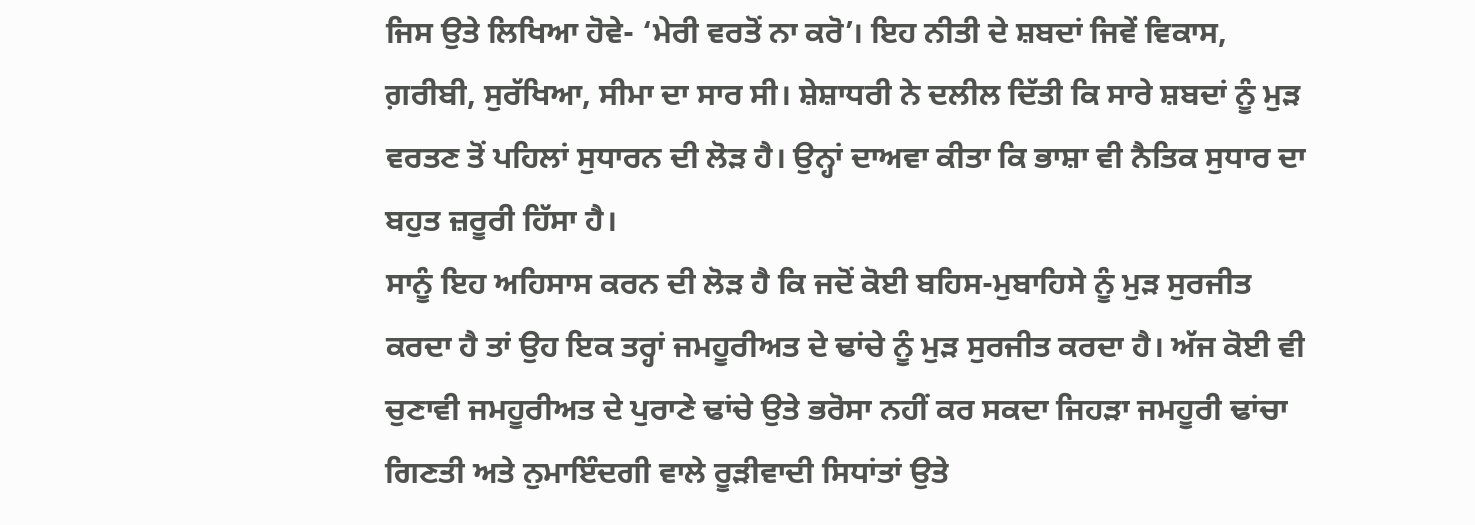ਜਿਸ ਉਤੇ ਲਿਖਿਆ ਹੋਵੇ- ‘ਮੇਰੀ ਵਰਤੋਂ ਨਾ ਕਰੋ’। ਇਹ ਨੀਤੀ ਦੇ ਸ਼ਬਦਾਂ ਜਿਵੇਂ ਵਿਕਾਸ, ਗ਼ਰੀਬੀ, ਸੁਰੱਖਿਆ, ਸੀਮਾ ਦਾ ਸਾਰ ਸੀ। ਸ਼ੇਸ਼ਾਧਰੀ ਨੇ ਦਲੀਲ ਦਿੱਤੀ ਕਿ ਸਾਰੇ ਸ਼ਬਦਾਂ ਨੂੰ ਮੁੜ ਵਰਤਣ ਤੋਂ ਪਹਿਲਾਂ ਸੁਧਾਰਨ ਦੀ ਲੋੜ ਹੈ। ਉਨ੍ਹਾਂ ਦਾਅਵਾ ਕੀਤਾ ਕਿ ਭਾਸ਼ਾ ਵੀ ਨੈਤਿਕ ਸੁਧਾਰ ਦਾ ਬਹੁਤ ਜ਼ਰੂਰੀ ਹਿੱਸਾ ਹੈ।
ਸਾਨੂੰ ਇਹ ਅਹਿਸਾਸ ਕਰਨ ਦੀ ਲੋੜ ਹੈ ਕਿ ਜਦੋਂ ਕੋਈ ਬਹਿਸ-ਮੁਬਾਹਿਸੇ ਨੂੰ ਮੁੜ ਸੁਰਜੀਤ ਕਰਦਾ ਹੈ ਤਾਂ ਉਹ ਇਕ ਤਰ੍ਹਾਂ ਜਮਹੂਰੀਅਤ ਦੇ ਢਾਂਚੇ ਨੂੰ ਮੁੜ ਸੁਰਜੀਤ ਕਰਦਾ ਹੈ। ਅੱਜ ਕੋਈ ਵੀ ਚੁਣਾਵੀ ਜਮਹੂਰੀਅਤ ਦੇ ਪੁਰਾਣੇ ਢਾਂਚੇ ਉਤੇ ਭਰੋਸਾ ਨਹੀਂ ਕਰ ਸਕਦਾ ਜਿਹੜਾ ਜਮਹੂਰੀ ਢਾਂਚਾ ਗਿਣਤੀ ਅਤੇ ਨੁਮਾਇੰਦਗੀ ਵਾਲੇ ਰੂੜੀਵਾਦੀ ਸਿਧਾਂਤਾਂ ਉਤੇ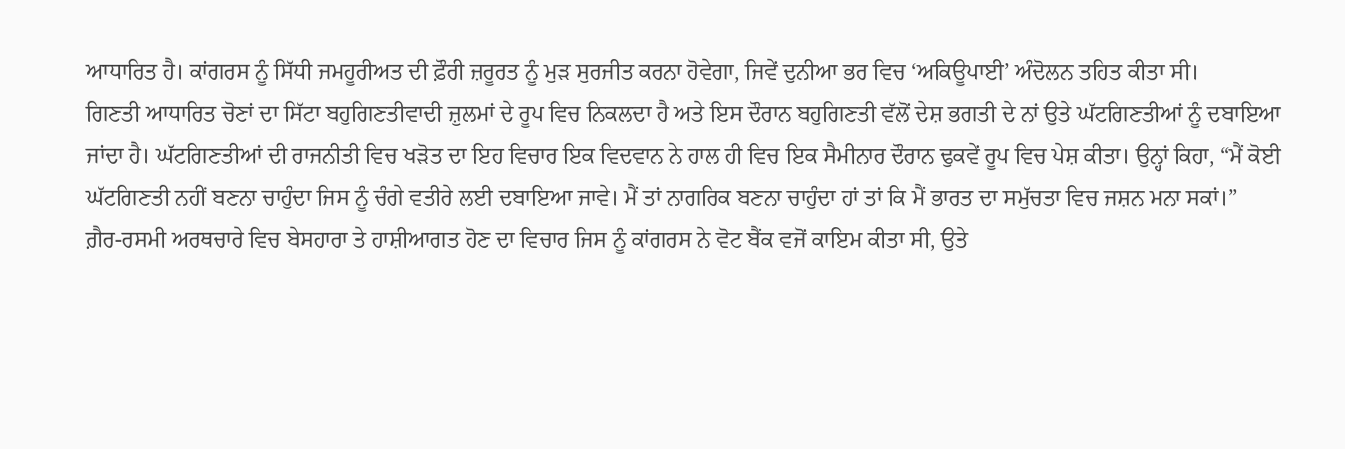ਆਧਾਰਿਤ ਹੈ। ਕਾਂਗਰਸ ਨੂੰ ਸਿੱਧੀ ਜਮਹੂਰੀਅਤ ਦੀ ਫ਼ੌਰੀ ਜ਼ਰੂਰਤ ਨੂੰ ਮੁੜ ਸੁਰਜੀਤ ਕਰਨਾ ਹੋਵੇਗਾ, ਜਿਵੇਂ ਦੁਨੀਆ ਭਰ ਵਿਚ ‘ਅਕਿਊਪਾਈ’ ਅੰਦੋਲਨ ਤਹਿਤ ਕੀਤਾ ਸੀ।
ਗਿਣਤੀ ਆਧਾਰਿਤ ਚੋਣਾਂ ਦਾ ਸਿੱਟਾ ਬਹੁਗਿਣਤੀਵਾਦੀ ਜ਼ੁਲਮਾਂ ਦੇ ਰੂਪ ਵਿਚ ਨਿਕਲਦਾ ਹੈ ਅਤੇ ਇਸ ਦੌਰਾਨ ਬਹੁਗਿਣਤੀ ਵੱਲੋਂ ਦੇਸ਼ ਭਗਤੀ ਦੇ ਨਾਂ ਉਤੇ ਘੱਟਗਿਣਤੀਆਂ ਨੂੰ ਦਬਾਇਆ ਜਾਂਦਾ ਹੈ। ਘੱਟਗਿਣਤੀਆਂ ਦੀ ਰਾਜਨੀਤੀ ਵਿਚ ਖੜੋਤ ਦਾ ਇਹ ਵਿਚਾਰ ਇਕ ਵਿਦਵਾਨ ਨੇ ਹਾਲ ਹੀ ਵਿਚ ਇਕ ਸੈਮੀਨਾਰ ਦੌਰਾਨ ਢੁਕਵੇਂ ਰੂਪ ਵਿਚ ਪੇਸ਼ ਕੀਤਾ। ਉਨ੍ਹਾਂ ਕਿਹਾ, “ਮੈਂ ਕੋਈ ਘੱਟਗਿਣਤੀ ਨਹੀਂ ਬਣਨਾ ਚਾਹੁੰਦਾ ਜਿਸ ਨੂੰ ਚੰਗੇ ਵਤੀਰੇ ਲਈ ਦਬਾਇਆ ਜਾਵੇ। ਮੈਂ ਤਾਂ ਨਾਗਰਿਕ ਬਣਨਾ ਚਾਹੁੰਦਾ ਹਾਂ ਤਾਂ ਕਿ ਮੈਂ ਭਾਰਤ ਦਾ ਸਮੁੱਚਤਾ ਵਿਚ ਜਸ਼ਨ ਮਨਾ ਸਕਾਂ।”
ਗ਼ੈਰ-ਰਸਮੀ ਅਰਥਚਾਰੇ ਵਿਚ ਬੇਸਹਾਰਾ ਤੇ ਹਾਸ਼ੀਆਗਤ ਹੋਣ ਦਾ ਵਿਚਾਰ ਜਿਸ ਨੂੰ ਕਾਂਗਰਸ ਨੇ ਵੋਟ ਬੈਂਕ ਵਜੋਂ ਕਾਇਮ ਕੀਤਾ ਸੀ, ਉਤੇ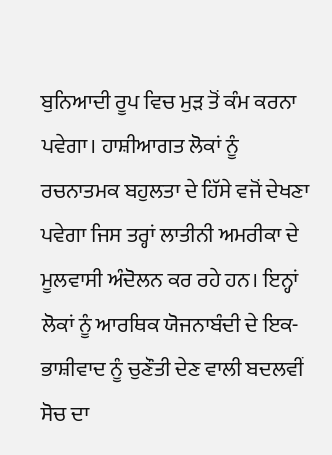ਬੁਨਿਆਦੀ ਰੂਪ ਵਿਚ ਮੁੜ ਤੋਂ ਕੰਮ ਕਰਨਾ ਪਵੇਗਾ। ਹਾਸ਼ੀਆਗਤ ਲੋਕਾਂ ਨੂੰ ਰਚਨਾਤਮਕ ਬਹੁਲਤਾ ਦੇ ਹਿੱਸੇ ਵਜੋਂ ਦੇਖਣਾ ਪਵੇਗਾ ਜਿਸ ਤਰ੍ਹਾਂ ਲਾਤੀਨੀ ਅਮਰੀਕਾ ਦੇ ਮੂਲਵਾਸੀ ਅੰਦੋਲਨ ਕਰ ਰਹੇ ਹਨ। ਇਨ੍ਹਾਂ ਲੋਕਾਂ ਨੂੰ ਆਰਥਿਕ ਯੋਜਨਾਬੰਦੀ ਦੇ ਇਕ-ਭਾਸ਼ੀਵਾਦ ਨੂੰ ਚੁਣੌਤੀ ਦੇਣ ਵਾਲੀ ਬਦਲਵੀਂ ਸੋਚ ਦਾ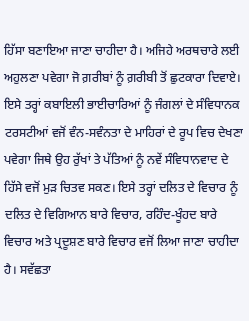ਹਿੱਸਾ ਬਣਾਇਆ ਜਾਣਾ ਚਾਹੀਦਾ ਹੈ। ਅਜਿਹੇ ਅਰਥਚਾਰੇ ਲਈ ਅਹੁਲਣਾ ਪਵੇਗਾ ਜੋ ਗ਼ਰੀਬਾਂ ਨੂੰ ਗ਼ਰੀਬੀ ਤੋਂ ਛੁਟਕਾਰਾ ਦਿਵਾਏ।
ਇਸੇ ਤਰ੍ਹਾਂ ਕਬਾਇਲੀ ਭਾਈਚਾਰਿਆਂ ਨੂੰ ਜੰਗਲਾਂ ਦੇ ਸੰਵਿਧਾਨਕ ਟਰਸਟੀਆਂ ਵਜੋਂ ਵੰਨ-ਸਵੰਨਤਾ ਦੇ ਮਾਹਿਰਾਂ ਦੇ ਰੂਪ ਵਿਚ ਦੇਖਣਾ ਪਵੇਗਾ ਜਿਥੇ ਉਹ ਰੁੱਖਾਂ ਤੇ ਪੱਤਿਆਂ ਨੂੰ ਨਵੇਂ ਸੰਵਿਧਾਨਵਾਦ ਦੇ ਹਿੱਸੇ ਵਜੋਂ ਮੁੜ ਚਿਤਵ ਸਕਣ। ਇਸੇ ਤਰ੍ਹਾਂ ਦਲਿਤ ਦੇ ਵਿਚਾਰ ਨੂੰ ਦਲਿਤ ਦੇ ਵਿਗਿਆਨ ਬਾਰੇ ਵਿਚਾਰ, ਰਹਿੰਦ-ਖੂੰਹਦ ਬਾਰੇ ਵਿਚਾਰ ਅਤੇ ਪ੍ਰਦੂਸ਼ਣ ਬਾਰੇ ਵਿਚਾਰ ਵਜੋਂ ਲਿਆ ਜਾਣਾ ਚਾਹੀਦਾ ਹੈ। ਸਵੱਛਤਾ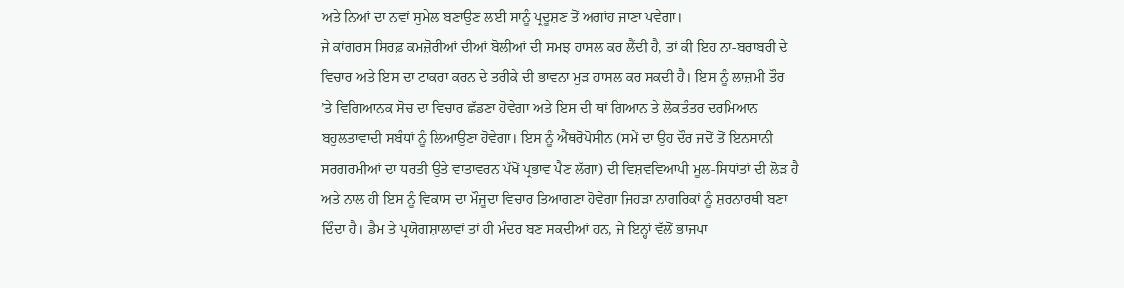ਅਤੇ ਨਿਆਂ ਦਾ ਨਵਾਂ ਸੁਮੇਲ ਬਣਾਉਣ ਲਈ ਸਾਨੂੰ ਪ੍ਰਦੂਸ਼ਣ ਤੋਂ ਅਗਾਂਹ ਜਾਣਾ ਪਵੇਗਾ।
ਜੇ ਕਾਂਗਰਸ ਸਿਰਫ਼ ਕਮਜ਼ੋਰੀਆਂ ਦੀਆਂ ਬੋਲੀਆਂ ਦੀ ਸਮਝ ਹਾਸਲ ਕਰ ਲੈਂਦੀ ਹੈ, ਤਾਂ ਕੀ ਇਹ ਨਾ-ਬਰਾਬਰੀ ਦੇ ਵਿਚਾਰ ਅਤੇ ਇਸ ਦਾ ਟਾਕਰਾ ਕਰਨ ਦੇ ਤਰੀਕੇ ਦੀ ਭਾਵਨਾ ਮੁੜ ਹਾਸਲ ਕਰ ਸਕਦੀ ਹੈ। ਇਸ ਨੂੰ ਲਾਜ਼ਮੀ ਤੌਰ ’ਤੇ ਵਿਗਿਆਨਕ ਸੋਚ ਦਾ ਵਿਚਾਰ ਛੱਡਣਾ ਹੋਵੇਗਾ ਅਤੇ ਇਸ ਦੀ ਥਾਂ ਗਿਆਨ ਤੇ ਲੋਕਤੰਤਰ ਦਰਮਿਆਨ ਬਹੁਲਤਾਵਾਦੀ ਸਬੰਧਾਂ ਨੂੰ ਲਿਆਉਣਾ ਹੋਵੇਗਾ। ਇਸ ਨੂੰ ਐਂਥਰੋਪੋਸੀਨ (ਸਮੇਂ ਦਾ ਉਹ ਦੌਰ ਜਦੋਂ ਤੋਂ ਇਨਸਾਨੀ ਸਰਗਰਮੀਆਂ ਦਾ ਧਰਤੀ ਉਤੇ ਵਾਤਾਵਰਨ ਪੱਖੋਂ ਪ੍ਰਭਾਵ ਪੈਣ ਲੱਗਾ) ਦੀ ਵਿਸ਼ਵਵਿਆਪੀ ਮੂਲ-ਸਿਧਾਂਤਾਂ ਦੀ ਲੋੜ ਹੈ ਅਤੇ ਨਾਲ ਹੀ ਇਸ ਨੂੰ ਵਿਕਾਸ ਦਾ ਮੌਜੂਦਾ ਵਿਚਾਰ ਤਿਆਗਣਾ ਹੋਵੇਗਾ ਜਿਹੜਾ ਨਾਗਰਿਕਾਂ ਨੂੰ ਸ਼ਰਨਾਰਥੀ ਬਣਾ ਦਿੰਦਾ ਹੈ। ਡੈਮ ਤੇ ਪ੍ਰਯੋਗਸ਼ਾਲਾਵਾਂ ਤਾਂ ਹੀ ਮੰਦਰ ਬਣ ਸਕਦੀਆਂ ਹਨ, ਜੇ ਇਨ੍ਹਾਂ ਵੱਲੋਂ ਭਾਜਪਾ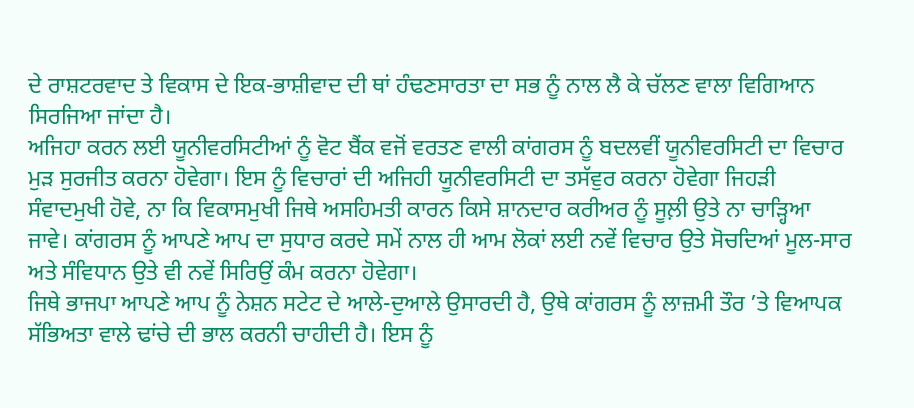ਦੇ ਰਾਸ਼ਟਰਵਾਦ ਤੇ ਵਿਕਾਸ ਦੇ ਇਕ-ਭਾਸ਼ੀਵਾਦ ਦੀ ਥਾਂ ਹੰਢਣਸਾਰਤਾ ਦਾ ਸਭ ਨੂੰ ਨਾਲ ਲੈ ਕੇ ਚੱਲਣ ਵਾਲਾ ਵਿਗਿਆਨ ਸਿਰਜਿਆ ਜਾਂਦਾ ਹੈ।
ਅਜਿਹਾ ਕਰਨ ਲਈ ਯੂਨੀਵਰਸਿਟੀਆਂ ਨੂੰ ਵੋਟ ਬੈਂਕ ਵਜੋਂ ਵਰਤਣ ਵਾਲੀ ਕਾਂਗਰਸ ਨੂੰ ਬਦਲਵੀਂ ਯੂਨੀਵਰਸਿਟੀ ਦਾ ਵਿਚਾਰ ਮੁੜ ਸੁਰਜੀਤ ਕਰਨਾ ਹੋਵੇਗਾ। ਇਸ ਨੂੰ ਵਿਚਾਰਾਂ ਦੀ ਅਜਿਹੀ ਯੂਨੀਵਰਸਿਟੀ ਦਾ ਤਸੱਵੁਰ ਕਰਨਾ ਹੋਵੇਗਾ ਜਿਹੜੀ ਸੰਵਾਦਮੁਖੀ ਹੋਵੇ, ਨਾ ਕਿ ਵਿਕਾਸਮੁਖੀ ਜਿਥੇ ਅਸਹਿਮਤੀ ਕਾਰਨ ਕਿਸੇ ਸ਼ਾਨਦਾਰ ਕਰੀਅਰ ਨੂੰ ਸੂਲ਼ੀ ਉਤੇ ਨਾ ਚਾੜ੍ਹਿਆ ਜਾਵੇ। ਕਾਂਗਰਸ ਨੂੰ ਆਪਣੇ ਆਪ ਦਾ ਸੁਧਾਰ ਕਰਦੇ ਸਮੇਂ ਨਾਲ ਹੀ ਆਮ ਲੋਕਾਂ ਲਈ ਨਵੇਂ ਵਿਚਾਰ ਉਤੇ ਸੋਚਦਿਆਂ ਮੂਲ-ਸਾਰ ਅਤੇ ਸੰਵਿਧਾਨ ਉਤੇ ਵੀ ਨਵੇਂ ਸਿਰਿਉਂ ਕੰਮ ਕਰਨਾ ਹੋਵੇਗਾ।
ਜਿਥੇ ਭਾਜਪਾ ਆਪਣੇ ਆਪ ਨੂੰ ਨੇਸ਼ਨ ਸਟੇਟ ਦੇ ਆਲੇ-ਦੁਆਲੇ ਉਸਾਰਦੀ ਹੈ, ਉਥੇ ਕਾਂਗਰਸ ਨੂੰ ਲਾਜ਼ਮੀ ਤੌਰ ’ਤੇ ਵਿਆਪਕ ਸੱਭਿਅਤਾ ਵਾਲੇ ਢਾਂਚੇ ਦੀ ਭਾਲ ਕਰਨੀ ਚਾਹੀਦੀ ਹੈ। ਇਸ ਨੂੰ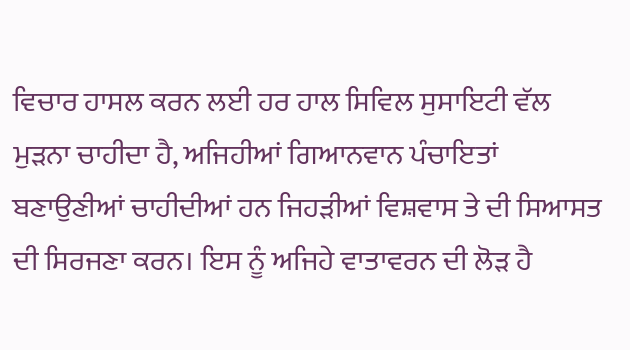ਵਿਚਾਰ ਹਾਸਲ ਕਰਨ ਲਈ ਹਰ ਹਾਲ ਸਿਵਿਲ ਸੁਸਾਇਟੀ ਵੱਲ ਮੁੜਨਾ ਚਾਹੀਦਾ ਹੈ, ਅਜਿਹੀਆਂ ਗਿਆਨਵਾਨ ਪੰਚਾਇਤਾਂ ਬਣਾਉਣੀਆਂ ਚਾਹੀਦੀਆਂ ਹਨ ਜਿਹੜੀਆਂ ਵਿਸ਼ਵਾਸ ਤੇ ਦੀ ਸਿਆਸਤ ਦੀ ਸਿਰਜਣਾ ਕਰਨ। ਇਸ ਨੂੰ ਅਜਿਹੇ ਵਾਤਾਵਰਨ ਦੀ ਲੋੜ ਹੈ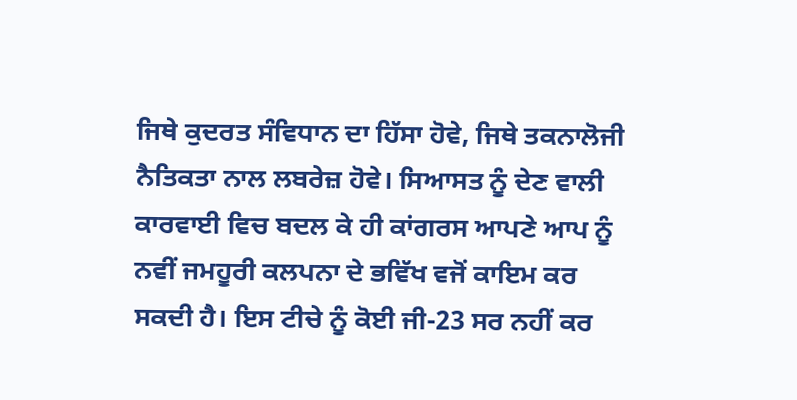ਜਿਥੇ ਕੁਦਰਤ ਸੰਵਿਧਾਨ ਦਾ ਹਿੱਸਾ ਹੋਵੇ, ਜਿਥੇ ਤਕਨਾਲੋਜੀ ਨੈਤਿਕਤਾ ਨਾਲ ਲਬਰੇਜ਼ ਹੋਵੇ। ਸਿਆਸਤ ਨੂੰ ਦੇਣ ਵਾਲੀ ਕਾਰਵਾਈ ਵਿਚ ਬਦਲ ਕੇ ਹੀ ਕਾਂਗਰਸ ਆਪਣੇ ਆਪ ਨੂੰ ਨਵੀਂ ਜਮਹੂਰੀ ਕਲਪਨਾ ਦੇ ਭਵਿੱਖ ਵਜੋਂ ਕਾਇਮ ਕਰ ਸਕਦੀ ਹੈ। ਇਸ ਟੀਚੇ ਨੂੰ ਕੋਈ ਜੀ-23 ਸਰ ਨਹੀਂ ਕਰ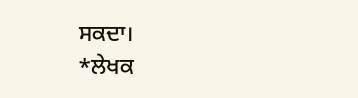ਸਕਦਾ।
*ਲੇਖਕ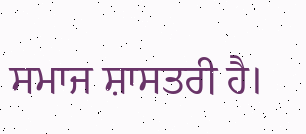ਸਮਾਜ ਸ਼ਾਸਤਰੀ ਹੈ।